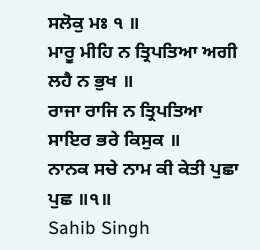ਸਲੋਕੁ ਮਃ ੧ ॥
ਮਾਰੂ ਮੀਹਿ ਨ ਤ੍ਰਿਪਤਿਆ ਅਗੀ ਲਹੈ ਨ ਭੁਖ ॥
ਰਾਜਾ ਰਾਜਿ ਨ ਤ੍ਰਿਪਤਿਆ ਸਾਇਰ ਭਰੇ ਕਿਸੁਕ ॥
ਨਾਨਕ ਸਚੇ ਨਾਮ ਕੀ ਕੇਤੀ ਪੁਛਾ ਪੁਛ ॥੧॥
Sahib Singh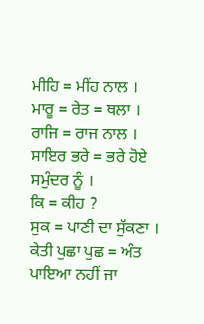ਮੀਹਿ = ਮੀਂਹ ਨਾਲ ।
ਮਾਰੂ = ਰੇਤ = ਥਲਾ ।
ਰਾਜਿ = ਰਾਜ ਨਾਲ ।
ਸਾਇਰ ਭਰੇ = ਭਰੇ ਹੋਏ ਸਮੁੰਦਰ ਨੂੰ ।
ਕਿ = ਕੀਹ ?
ਸੁਕ = ਪਾਣੀ ਦਾ ਸੁੱਕਣਾ ।
ਕੇਤੀ ਪੁਛਾ ਪੁਛ = ਅੰਤ ਪਾਇਆ ਨਹੀਂ ਜਾ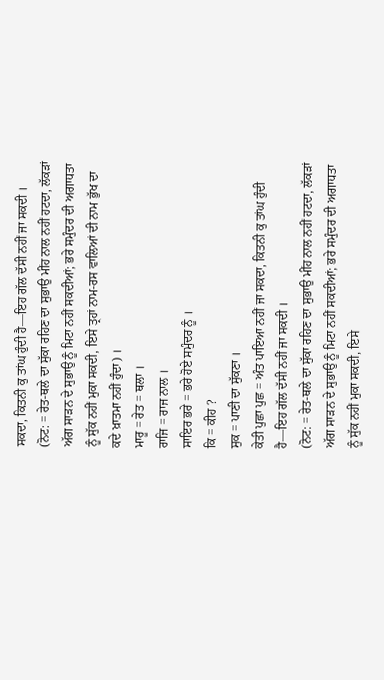ਸਕਦਾ, ਕਿਤਨੀ ਕੁ ਤਾਂਘ ਹੁੰਦੀ ਹੈ—ਇਹ ਗੱਲ ਦੱਸੀ ਨਹੀਂ ਜਾ ਸਕਦੀ ।
(ਨੋਟ: = ਰੇਤ-ਥਲੇ ਦਾ ਸੁੱਕਾ ਰਹਿਣ ਦਾ ਸੁਭਾਉ ਮੀਂਹ ਨਾਲ ਨਹੀਂ ਹਟਦਾ, ਲੱਕੜਾਂ ਅੱਗ ਸਾੜਨ ਦੇ ਸੁਭਾਉ ਨੂੰ ਮਿਟਾ ਨਹੀਂ ਸਕਦੀਆਂ; ਭਰੇ ਸਮੁੰਦਰ ਦੀ ਅਗਾਧਤਾ ਨੂੰ ਸੁੱਕ ਨਹੀਂ ਮੁਕਾ ਸਕਦੀ, ਇਸੇ ਤ੍ਰਹਾਂ ਨਾਮ-ਰਸ ਵਾਲਿਆਂ ਦੀ ਨਾਮ ਭੁੱਖ ਦਾ ਕਦੇ ਖ਼ਾਤਮਾ ਨਹੀਂ ਹੁੰਦਾ) ।
ਮਾਰੂ = ਰੇਤ = ਥਲਾ ।
ਰਾਜਿ = ਰਾਜ ਨਾਲ ।
ਸਾਇਰ ਭਰੇ = ਭਰੇ ਹੋਏ ਸਮੁੰਦਰ ਨੂੰ ।
ਕਿ = ਕੀਹ ?
ਸੁਕ = ਪਾਣੀ ਦਾ ਸੁੱਕਣਾ ।
ਕੇਤੀ ਪੁਛਾ ਪੁਛ = ਅੰਤ ਪਾਇਆ ਨਹੀਂ ਜਾ ਸਕਦਾ, ਕਿਤਨੀ ਕੁ ਤਾਂਘ ਹੁੰਦੀ ਹੈ—ਇਹ ਗੱਲ ਦੱਸੀ ਨਹੀਂ ਜਾ ਸਕਦੀ ।
(ਨੋਟ: = ਰੇਤ-ਥਲੇ ਦਾ ਸੁੱਕਾ ਰਹਿਣ ਦਾ ਸੁਭਾਉ ਮੀਂਹ ਨਾਲ ਨਹੀਂ ਹਟਦਾ, ਲੱਕੜਾਂ ਅੱਗ ਸਾੜਨ ਦੇ ਸੁਭਾਉ ਨੂੰ ਮਿਟਾ ਨਹੀਂ ਸਕਦੀਆਂ; ਭਰੇ ਸਮੁੰਦਰ ਦੀ ਅਗਾਧਤਾ ਨੂੰ ਸੁੱਕ ਨਹੀਂ ਮੁਕਾ ਸਕਦੀ, ਇਸੇ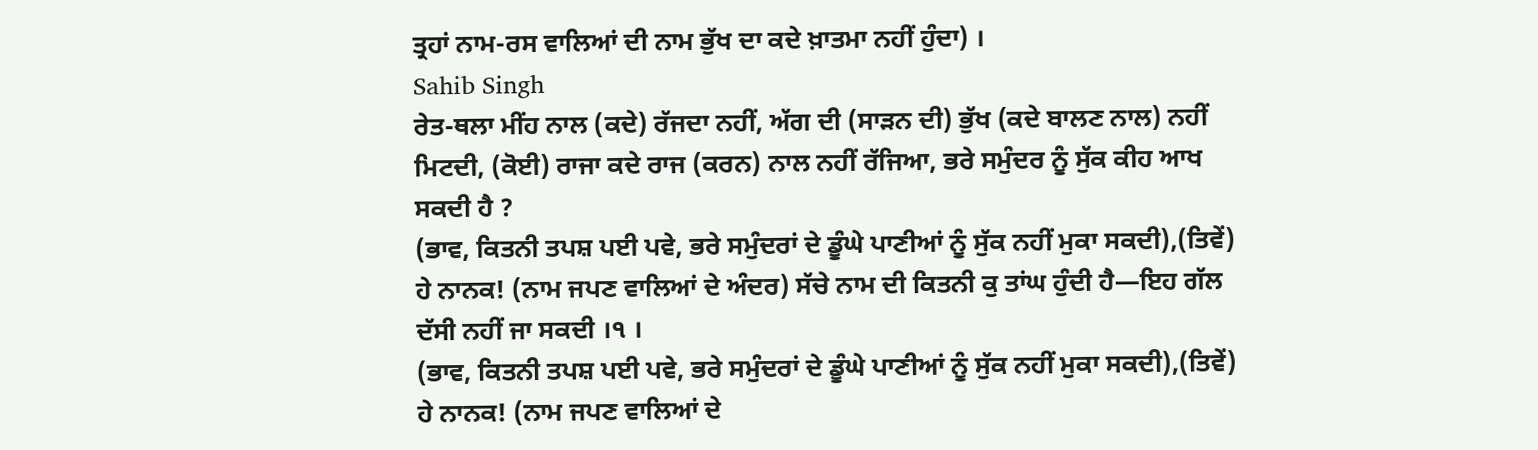ਤ੍ਰਹਾਂ ਨਾਮ-ਰਸ ਵਾਲਿਆਂ ਦੀ ਨਾਮ ਭੁੱਖ ਦਾ ਕਦੇ ਖ਼ਾਤਮਾ ਨਹੀਂ ਹੁੰਦਾ) ।
Sahib Singh
ਰੇਤ-ਥਲਾ ਮੀਂਹ ਨਾਲ (ਕਦੇ) ਰੱਜਦਾ ਨਹੀਂ, ਅੱਗ ਦੀ (ਸਾੜਨ ਦੀ) ਭੁੱਖ (ਕਦੇ ਬਾਲਣ ਨਾਲ) ਨਹੀਂ ਮਿਟਦੀ, (ਕੋਈ) ਰਾਜਾ ਕਦੇ ਰਾਜ (ਕਰਨ) ਨਾਲ ਨਹੀਂ ਰੱਜਿਆ, ਭਰੇ ਸਮੁੰਦਰ ਨੂੰ ਸੁੱਕ ਕੀਹ ਆਖ ਸਕਦੀ ਹੈ ?
(ਭਾਵ, ਕਿਤਨੀ ਤਪਸ਼ ਪਈ ਪਵੇ, ਭਰੇ ਸਮੁੰਦਰਾਂ ਦੇ ਡੂੰਘੇ ਪਾਣੀਆਂ ਨੂੰ ਸੁੱਕ ਨਹੀਂ ਮੁਕਾ ਸਕਦੀ),(ਤਿਵੇਂ) ਹੇ ਨਾਨਕ! (ਨਾਮ ਜਪਣ ਵਾਲਿਆਂ ਦੇ ਅੰਦਰ) ਸੱਚੇ ਨਾਮ ਦੀ ਕਿਤਨੀ ਕੁ ਤਾਂਘ ਹੁੰਦੀ ਹੈ—ਇਹ ਗੱਲ ਦੱਸੀ ਨਹੀਂ ਜਾ ਸਕਦੀ ।੧ ।
(ਭਾਵ, ਕਿਤਨੀ ਤਪਸ਼ ਪਈ ਪਵੇ, ਭਰੇ ਸਮੁੰਦਰਾਂ ਦੇ ਡੂੰਘੇ ਪਾਣੀਆਂ ਨੂੰ ਸੁੱਕ ਨਹੀਂ ਮੁਕਾ ਸਕਦੀ),(ਤਿਵੇਂ) ਹੇ ਨਾਨਕ! (ਨਾਮ ਜਪਣ ਵਾਲਿਆਂ ਦੇ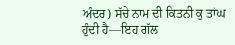ਅੰਦਰ) ਸੱਚੇ ਨਾਮ ਦੀ ਕਿਤਨੀ ਕੁ ਤਾਂਘ ਹੁੰਦੀ ਹੈ—ਇਹ ਗੱਲ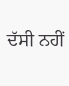ਦੱਸੀ ਨਹੀਂ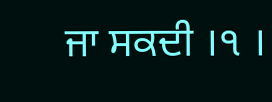ਜਾ ਸਕਦੀ ।੧ ।